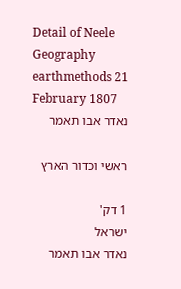Detail of Neele Geography earthmethods 21 February 1807
נאדר אבו תאמר

ראשי וכדור הארץ

1 דק'
ישראל
נאדר אבו תאמר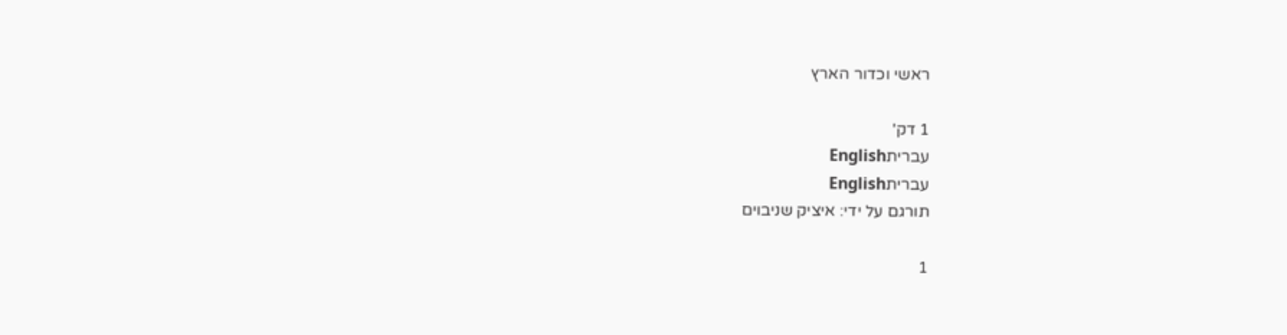ראשי וכדור הארץ

1 דק'
עבריתEnglish
עבריתEnglish
תורגם על ידי: איציק שניבוים

1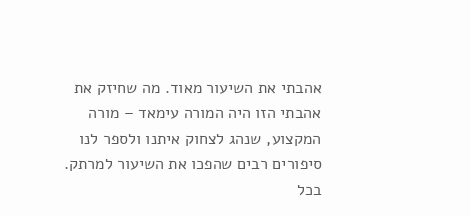אהבתי את השיעור מאוד. מה שחיזק את אהבתי הזו היה המורה עימאד – מורה המקצוע, שנהג לצחוק איתנו ולספר לנו סיפורים רבים שהפכו את השיעור למרתק. בכל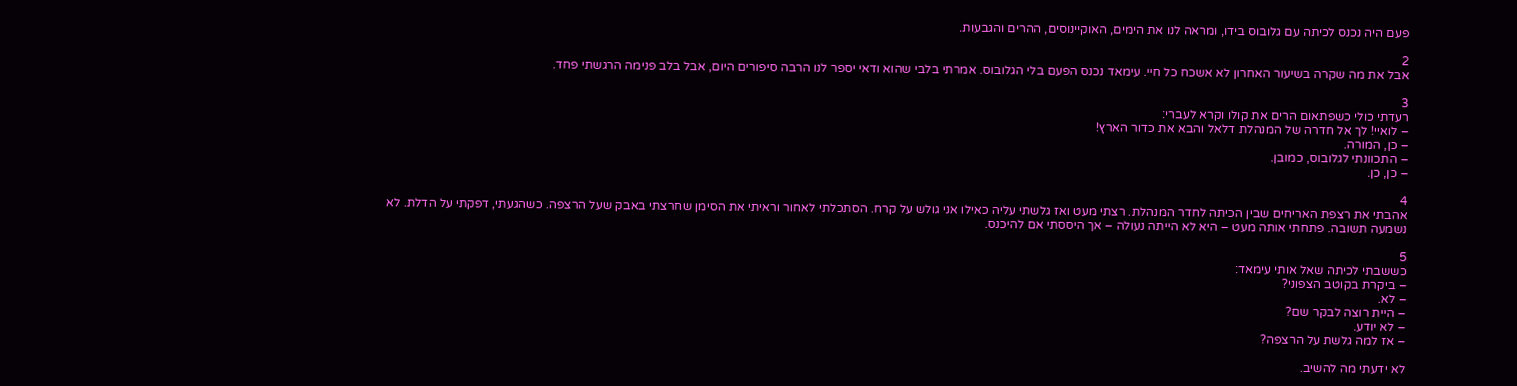פעם היה נכנס לכיתה עם גלובוס בידו, ומראה לנו את הימים, האוקיינוסים, ההרים והגבעות.

2
אבל את מה שקרה בשיעור האחרון לא אשכח כל חיי. עימאד נכנס הפעם בלי הגלובוס. אמרתי בלבי שהוא ודאי יספר לנו הרבה סיפורים היום, אבל בלב פנימה הרגשתי פחד.

3
רעדתי כולי כשפתאום הרים את קולו וקרא לעברי:
– לואיי! לך אל חדרה של המנהלת דלאל והבא את כדור הארץ!
– כן, המורה.
– התכוונתי לגלובוס, כמובן.
– כן, כן.

4
אהבתי את רצפת האריחים שבין הכיתה לחדר המנהלת. רצתי מעט ואז גלשתי עליה כאילו אני גולש על קרח. הסתכלתי לאחור וראיתי את הסימן שחרצתי באבק שעל הרצפה. כשהגעתי, דפקתי על הדלת. לא נשמעה תשובה. פתחתי אותה מעט – היא לא הייתה נעולה – אך היססתי אם להיכנס.

5
כששבתי לכיתה שאל אותי עימאד:
– ביקרת בקוטב הצפוני?
– לא.
– היית רוצה לבקר שם?
– לא יודע.
– אז למה גלשת על הרצפה?

לא ידעתי מה להשיב.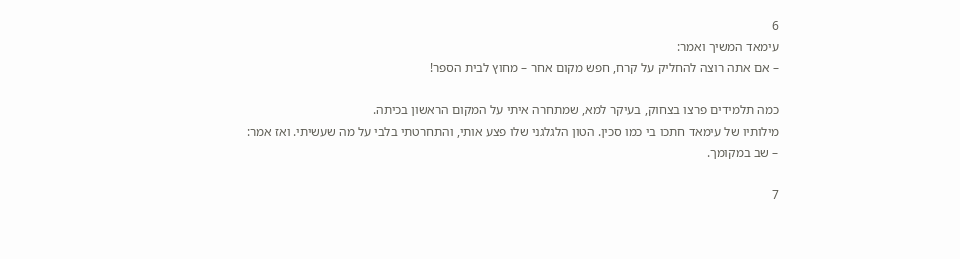6
עימאד המשיך ואמר:
– אם אתה רוצה להחליק על קרח, חפש מקום אחר – מחוץ לבית הספר!

כמה תלמידים פרצו בצחוק, בעיקר למא, שמתחרה איתי על המקום הראשון בכיתה.
מילותיו של עימאד חתכו בי כמו סכין. הטון הלגלגני שלו פצע אותי, והתחרטתי בלבי על מה שעשיתי. ואז אמר:
– שב במקומך.

7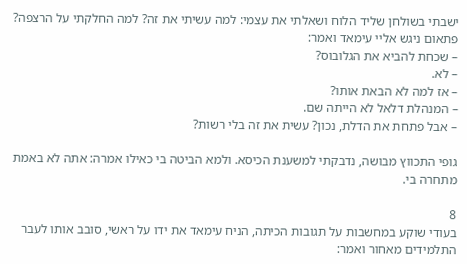ישבתי בשולחן שליד הלוח ושאלתי את עצמי: למה עשיתי את זה? למה החלקתי על הרצפה?
פתאום ניגש אליי עימאד ואמר:
– שכחת להביא את הגלובוס?
– לא.
– אז למה לא הבאת אותו?
– המנהלת דלאל לא הייתה שם.
– אבל פתחת את הדלת, נכון? עשית את זה בלי רשות?

גופי התכווץ מבושה, נדבקתי למשענת הכיסא. ולמא הביטה בי כאילו אמרה: אתה לא באמת מתחרה בי.

8
בעודי שוקע במחשבות על תגובות הכיתה, הניח עימאד את ידו על ראשי, סובב אותו לעבר התלמידים מאחור ואמר: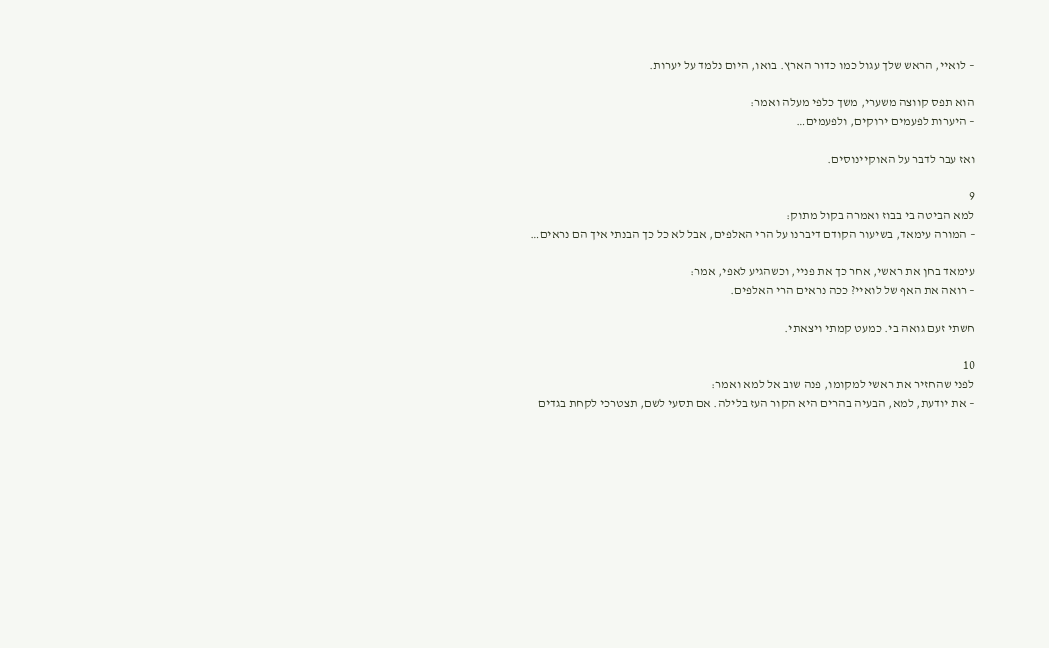– לואיי, הראש שלך עגול כמו כדור הארץ. בואו, היום נלמד על יערות.

הוא תפס קווצה משערי, משך כלפי מעלה ואמר:
– היערות לפעמים ירוקים, ולפעמים…

ואז עבר לדבר על האוקיינוסים.

9
למא הביטה בי בבוז ואמרה בקול מתוק:
– המורה עימאד, בשיעור הקודם דיברנו על הרי האלפים, אבל לא כל כך הבנתי איך הם נראים…

עימאד בחן את ראשי, אחר כך את פניי, וכשהגיע לאפי, אמר:
– רואה את האף של לואיי? ככה נראים הרי האלפים.

חשתי זעם גואה בי. כמעט קמתי ויצאתי.

10
לפני שהחזיר את ראשי למקומו, פנה שוב אל למא ואמר:
– את יודעת, למא, הבעיה בהרים היא הקור העז בלילה. אם תסעי לשם, תצטרכי לקחת בגדים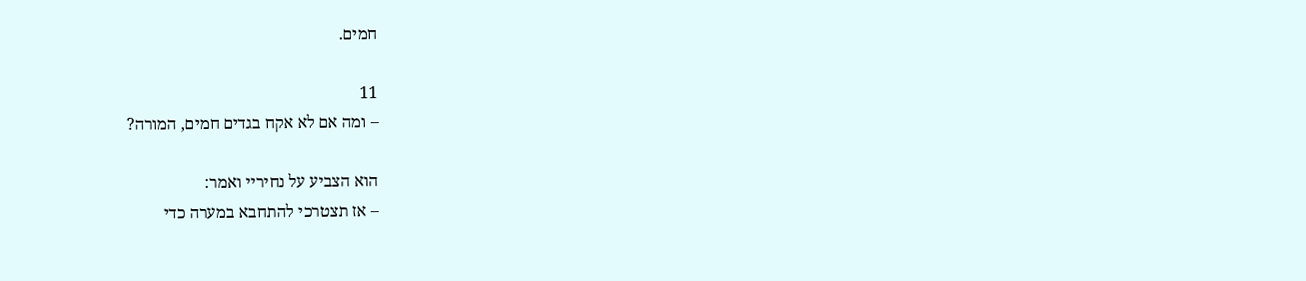חמים.

11
– ומה אם לא אקח בגדים חמים, המורה?

הוא הצביע על נחיריי ואמר:
– אז תצטרכי להתחבא במערה כדי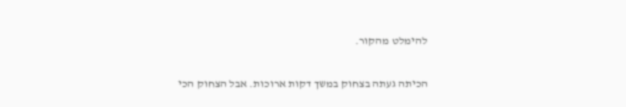להימלט מהקור.

הכיתה געתה בצחוק במשך דקות ארוכות. אבל הצחוק הכי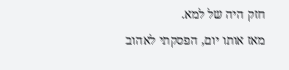חזק היה של למא.
מאז אותו יום, הפסקתי לאהוב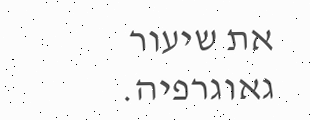את שיעור גאוגרפיה.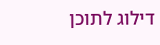דילוג לתוכן